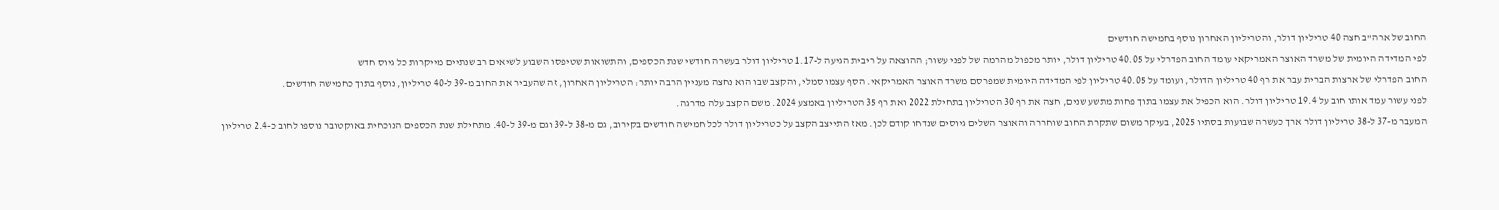החוב של ארה"ב חצה 40 טריליון דולר, והטריליון האחרון נוסף בחמישה חודשים
לפי המדידה היומית של משרד האוצר האמריקאי עומד החוב הפדרלי על 40.05 טריליון דולר, יותר מכפול מהרמה של לפני עשור; ההוצאה על ריבית הגיעה ל-1.17 טריליון דולר בעשרה חודשי שנת הכספים, והתשואות שטיפסו השבוע לשיאים רב שנתיים מייקרות כל גיוס חדש
החוב הפדרלי של ארצות הברית עבר את רף 40 טריליון הדולר, ועומד על 40.05 טריליון לפי המדידה היומית שמפרסם משרד האוצר האמריקאי. הסף עצמו סמלי, והקצב שבו הוא נחצה מעניין הרבה יותר: הטריליון האחרון, זה שהעביר את החוב מ-39 ל-40 טריליון, נוסף בתוך כחמישה חודשים.
לפני עשור עמד אותו חוב על 19.4 טריליון דולר. הוא הכפיל את עצמו בתוך פחות מתשע שנים, חצה את רף 30 הטריליון בתחילת 2022 ואת רף 35 הטריליון באמצע 2024. משם הקצב עלה מדרגה.
המעבר מ-37 ל-38 טריליון דולר ארך כעשרה שבועות בסתיו 2025, בעיקר משום שתקרת החוב שוחררה והאוצר השלים גיוסים שנדחו קודם לכן. מאז התייצב הקצב על כטריליון דולר לכל חמישה חודשים בקירוב, גם מ-38 ל-39 וגם מ-39 ל-40. מתחילת שנת הכספים הנוכחית באוקטובר נוספו לחוב כ-2.4 טריליון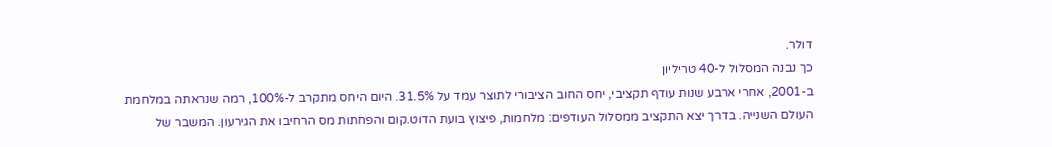דולר.
כך נבנה המסלול ל-40 טריליון
ב-2001, אחרי ארבע שנות עודף תקציבי, יחס החוב הציבורי לתוצר עמד על 31.5%. היום היחס מתקרב ל-100%, רמה שנראתה במלחמת העולם השנייה. בדרך יצא התקציב ממסלול העודפים: מלחמות, פיצוץ בועת הדוט.קום והפחתות מס הרחיבו את הגירעון. המשבר של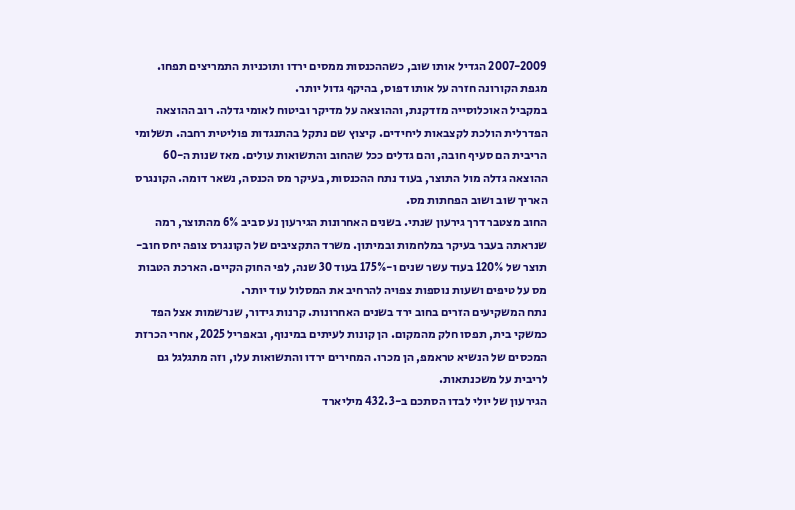2007-2009 הגדיל אותו שוב, כשההכנסות ממסים ירדו ותוכניות התמריצים תפחו. מגפת הקורונה חזרה על אותו דפוס, בהיקף גדול יותר.
במקביל האוכלוסייה מזדקנת, וההוצאה על מדיקר וביטוח לאומי גדלה. רוב ההוצאה הפדרלית הולכת לקצבאות ליחידים. קיצוץ שם נתקל בהתנגדות פוליטית רחבה. תשלומי הריבית הם סעיף חובה, והם גדלים ככל שהחוב והתשואות עולים. מאז שנות ה-60 ההוצאה גדלה מול התוצר, בעוד נתח ההכנסות, בעיקר מס הכנסה, נשאר דומה. הקונגרס האריך שוב ושוב הפחתות מס.
החוב מצטבר דרך גירעון שנתי. בשנים האחרונות הגירעון נע סביב 6% מהתוצר, רמה שנראתה בעבר בעיקר במלחמות ובמיתון. משרד התקציבים של הקונגרס צופה יחס חוב-תוצר של 120% בעוד עשר שנים ו-175% בעוד 30 שנה, לפי החוק הקיים. הארכת הטבות מס על טיפים ושעות נוספות צפויה להרחיב את המסלול עוד יותר.
נתח המשקיעים הזרים בחוב ירד בשנים האחרונות. קרנות גידור, שנרשמות אצל הפד כמשקי בית, תפסו חלק מהמקום. הן קונות לעיתים במינוף, ובאפריל 2025, אחרי הכרזת המכסים של הנשיא טראמפ, הן מכרו. המחירים ירדו והתשואות עלו, וזה מתגלגל גם לריבית על משכנתאות.
הגירעון של יולי לבדו הסתכם ב-432.3 מיליארד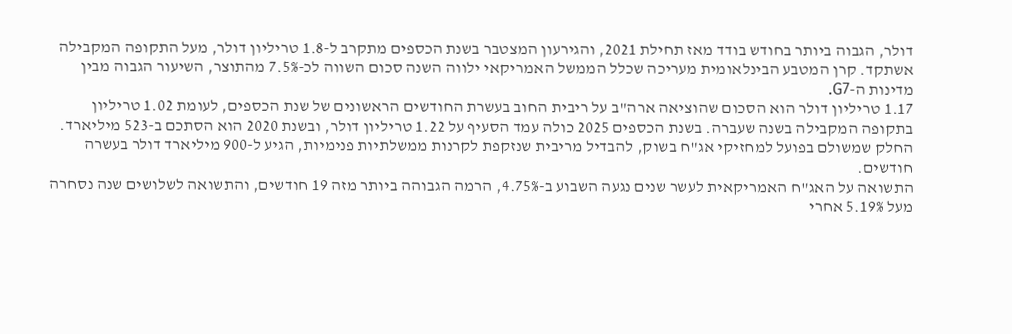דולר, הגבוה ביותר בחודש בודד מאז תחילת 2021, והגירעון המצטבר בשנת הכספים מתקרב ל-1.8 טריליון דולר, מעל התקופה המקבילה אשתקד. קרן המטבע הבינלאומית מעריכה שכלל הממשל האמריקאי ילווה השנה סכום השווה לכ-7.5% מהתוצר, השיעור הגבוה מבין מדינות ה-G7.
1.17 טריליון דולר הוא הסכום שהוציאה ארה"ב על ריבית החוב בעשרת החודשים הראשונים של שנת הכספים, לעומת 1.02 טריליון בתקופה המקבילה בשנה שעברה. בשנת הכספים 2025 כולה עמד הסעיף על 1.22 טריליון דולר, ובשנת 2020 הוא הסתכם ב-523 מיליארד. החלק שמשולם בפועל למחזיקי אג"ח בשוק, להבדיל מריבית שנזקפת לקרנות ממשלתיות פנימיות, הגיע ל-900 מיליארד דולר בעשרה חודשים.
התשואה על האג"ח האמריקאית לעשר שנים נגעה השבוע ב-4.75%, הרמה הגבוהה ביותר מזה 19 חודשים, והתשואה לשלושים שנה נסחרה מעל 5.19% אחרי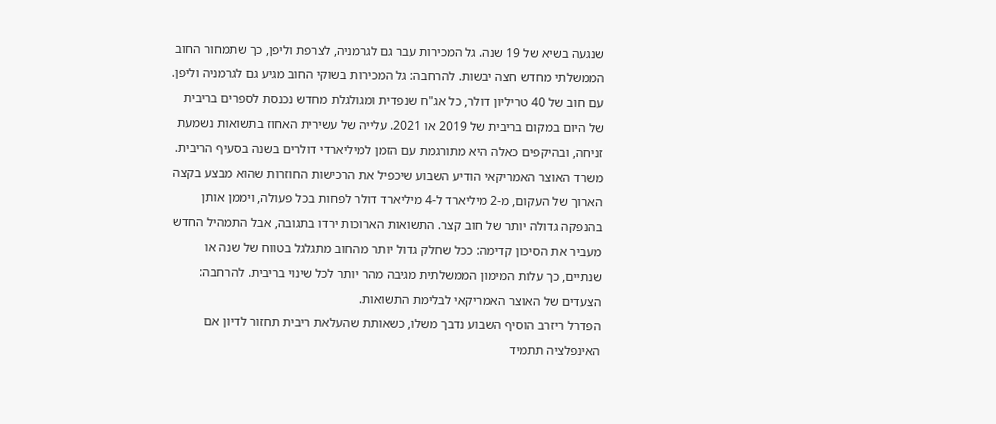שנגעה בשיא של 19 שנה. גל המכירות עבר גם לגרמניה, לצרפת וליפן, כך שתמחור החוב הממשלתי מחדש חצה יבשות. להרחבה: גל המכירות בשוקי החוב מגיע גם לגרמניה וליפן.
עם חוב של 40 טריליון דולר, כל אג"ח שנפדית ומגולגלת מחדש נכנסת לספרים בריבית של היום במקום בריבית של 2019 או 2021. עלייה של עשירית האחוז בתשואות נשמעת זניחה, ובהיקפים כאלה היא מתורגמת עם הזמן למיליארדי דולרים בשנה בסעיף הריבית.
משרד האוצר האמריקאי הודיע השבוע שיכפיל את הרכישות החוזרות שהוא מבצע בקצה הארוך של העקום, מ-2 מיליארד ל-4 מיליארד דולר לפחות בכל פעולה, ויממן אותן בהנפקה גדולה יותר של חוב קצר. התשואות הארוכות ירדו בתגובה, אבל התמהיל החדש מעביר את הסיכון קדימה: ככל שחלק גדול יותר מהחוב מתגלגל בטווח של שנה או שנתיים, כך עלות המימון הממשלתית מגיבה מהר יותר לכל שינוי בריבית. להרחבה: הצעדים של האוצר האמריקאי לבלימת התשואות.
הפדרל ריזרב הוסיף השבוע נדבך משלו, כשאותת שהעלאת ריבית תחזור לדיון אם האינפלציה תתמיד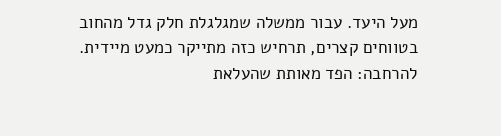מעל היעד. עבור ממשלה שמגלגלת חלק גדל מהחוב בטווחים קצרים, תרחיש כזה מתייקר כמעט מיידית. להרחבה: הפד מאותת שהעלאת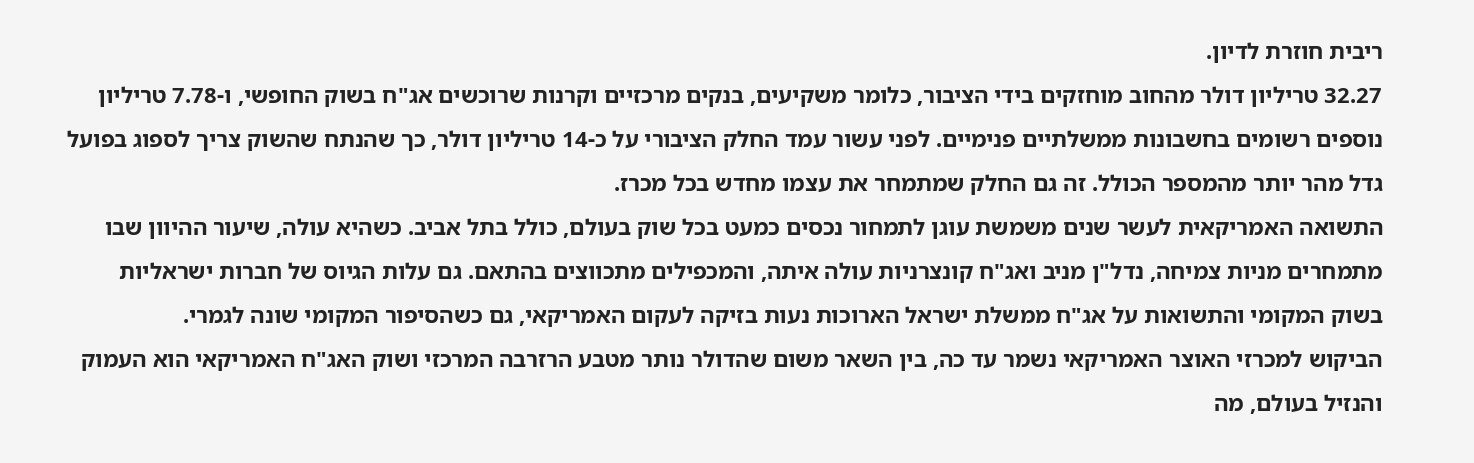ריבית חוזרת לדיון.
32.27 טריליון דולר מהחוב מוחזקים בידי הציבור, כלומר משקיעים, בנקים מרכזיים וקרנות שרוכשים אג"ח בשוק החופשי, ו-7.78 טריליון נוספים רשומים בחשבונות ממשלתיים פנימיים. לפני עשור עמד החלק הציבורי על כ-14 טריליון דולר, כך שהנתח שהשוק צריך לספוג בפועל גדל מהר יותר מהמספר הכולל. זה גם החלק שמתמחר את עצמו מחדש בכל מכרז.
התשואה האמריקאית לעשר שנים משמשת עוגן לתמחור נכסים כמעט בכל שוק בעולם, כולל בתל אביב. כשהיא עולה, שיעור ההיוון שבו מתמחרים מניות צמיחה, נדל"ן מניב ואג"ח קונצרניות עולה איתה, והמכפילים מתכווצים בהתאם. גם עלות הגיוס של חברות ישראליות בשוק המקומי והתשואות על אג"ח ממשלת ישראל הארוכות נעות בזיקה לעקום האמריקאי, גם כשהסיפור המקומי שונה לגמרי.
הביקוש למכרזי האוצר האמריקאי נשמר עד כה, בין השאר משום שהדולר נותר מטבע הרזרבה המרכזי ושוק האג"ח האמריקאי הוא העמוק והנזיל בעולם, מה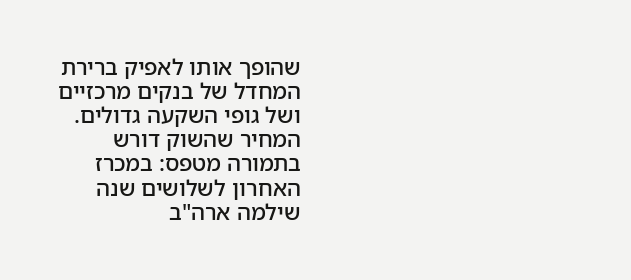שהופך אותו לאפיק ברירת המחדל של בנקים מרכזיים ושל גופי השקעה גדולים. המחיר שהשוק דורש בתמורה מטפס: במכרז האחרון לשלושים שנה שילמה ארה"ב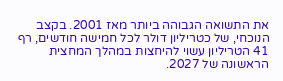את התשואה הגבוהה ביותר מאז 2001. בקצב הנוכחי, של כטריליון דולר לכל חמישה חודשים, רף 41 הטריליון עשוי להיחצות במהלך המחצית הראשונה של 2027.